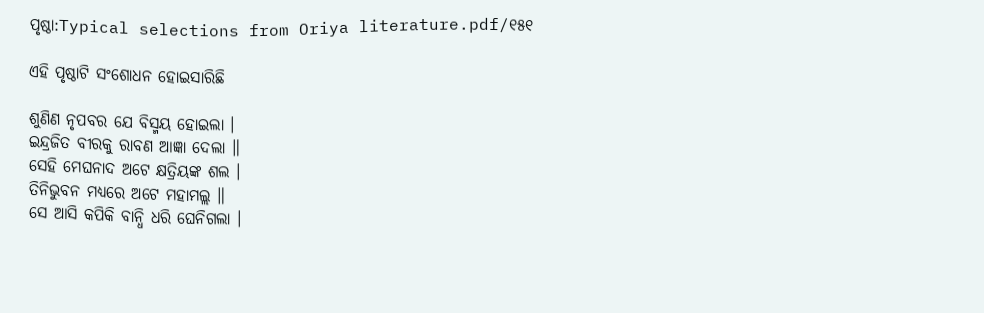ପୃଷ୍ଠା:Typical selections from Oriya literature.pdf/୧୫୧

ଏହି ପୃଷ୍ଠାଟି ସଂଶୋଧନ ହୋଇସାରିଛି

ଶୁଣିଣ ନୃପବର ଯେ ବିସ୍ମୟ ହୋଇଲା ।
ଇନ୍ଦ୍ରଜିତ ବୀରକୁ ରାବଣ ଆଜ୍ଞା ଦେଲା ॥
ସେହି ମେଘନାଦ ଅଟେ କ୍ଷତ୍ରିୟଙ୍କ ଶଲ ।
ତିନିଭୁବନ ମଧ୍ୟରେ ଅଟେ ମହାମଲ୍ଲ ॥
ସେ ଆସି କପିକି ବାନ୍ଧି ଧରି ଘେନିଗଲା ।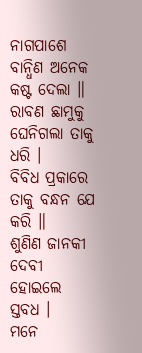ନାଗପାଶେ ବାନ୍ଧିଣ ଅନେକ କଷ୍ଟ ଦେଲା ॥
ରାବଣ ଛାମୁକୁ ଘେନିଗଲା ତାକୁ ଧରି ।
ବିବିଧ ପ୍ରକାରେ ତାକୁ ବନ୍ଧନ ଯେ କରି ॥
ଶୁଣିଣ ଜାନକୀ ଦେବୀ ହୋଇଲେ ସ୍ତବଧ ।
ମନେ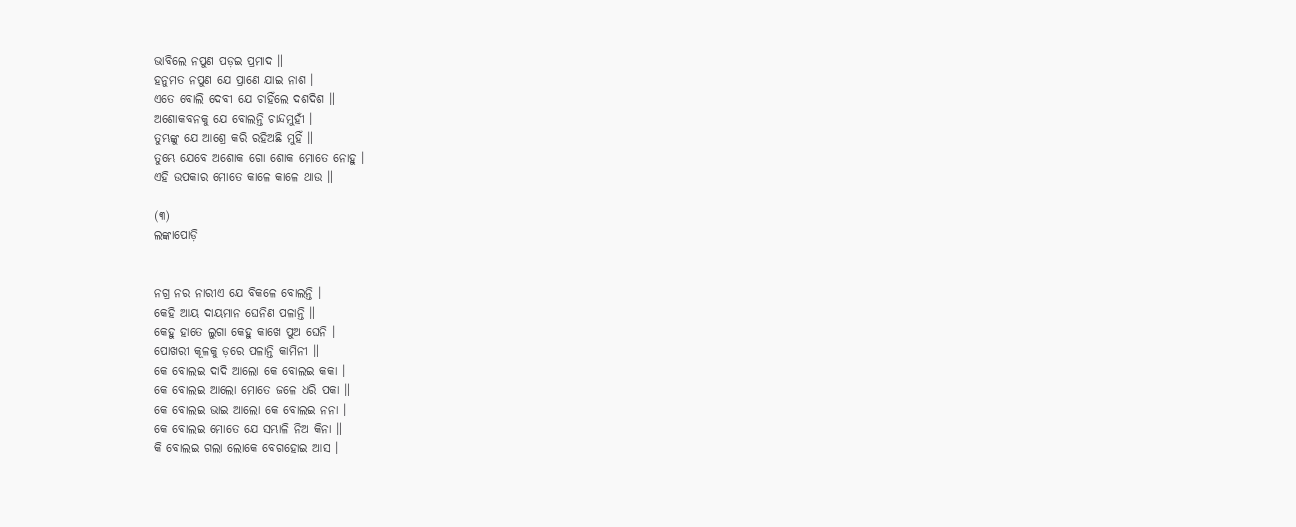ଭାବିଲେ ନପୁଣ ପଡ଼ଇ ପ୍ରମାଦ ॥
ହନୁମତ ନପୁଣ ଯେ ପ୍ରାଣେ ଯାଇ ନାଶ ।
ଏତେ ବୋଲି ଦେବୀ ଯେ ଚାହିଁଲେ ଦଶଦିଶ ॥
ଅଶୋକବନକୁ ଯେ ବୋଲନ୍ତି ଚାନ୍ଦମୁହୀଁ ।
ତୁମ୍ଭଙ୍କୁ ଯେ ଆଶ୍ରେ କରି ରହିଅଛି ମୁହିଁ ॥
ତୁମ୍ଭେ ଯେବେ ଅଶୋକ ଗୋ ଶୋକ ମୋତେ ନୋହୁ ।
ଏହି ଉପକାର ମୋତେ କାଳେ କାଳେ ଥାଉ ॥

(୩)
ଲଙ୍କାପୋଡ଼ି


ନଗ୍ର ନର ନାରୀଏ ଯେ ବିକଳେ ବୋଲନ୍ତି ।
କେହି ଆୟ ଦାୟମାନ ଘେନିଣ ପଳାନ୍ତି ॥
କେହୁ ହାତେ ଲୁଗା କେହୁ କାଖେ ପୁଅ ଘେନି ।
ପୋଖରୀ କୂଳକୁ ଡ଼ରେ ପଳାନ୍ତି କାମିନୀ ॥
କେ ବୋଲଇ ଦାଦି ଆଲୋ କେ ବୋଲଇ କକା ।
କେ ବୋଲଇ ଆଲୋ ମୋତେ ଜଳେ ଧରି ପକା ॥
କେ ବୋଲଇ ଭାଇ ଆଲୋ କେ ବୋଲଇ ନନା ।
କେ ବୋଲଇ ମୋତେ ଯେ ସମ୍ଭାଳି ନିଅ କିନା ॥
କି ବୋଲଇ ଗଲା ଲୋକେ ବେଗହୋଇ ଆସ ।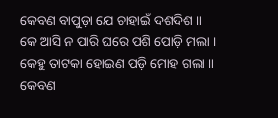କେବଣ ବାପୁଡ଼ା ଯେ ଚାହାଇଁ ଦଶଦିଶ ॥
କେ ଆସି ନ ପାରି ଘରେ ପଶି ପୋଡ଼ି ମଲା ।
କେହୁ ତାଟକା ହୋଇଣ ପଡ଼ି ମୋହ ଗଲା ॥
କେବଣ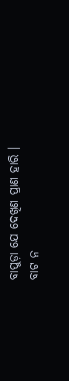ବାପୁଡ଼ା ଯେ ଦେଖିଣ ପ୍ରାଣ ହାରି ।
ବାଟ ନ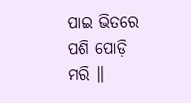ପାଇ ଭିତରେ ପଶି ପୋଡ଼ି ମରି ॥